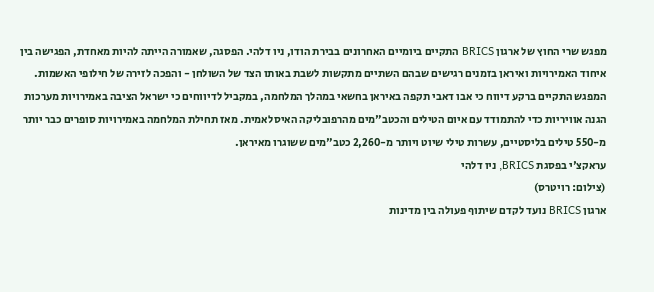מפגש שרי החוץ של ארגון BRICS התקיים ביומיים האחרונים בבירת הודו, ניו דלהי. הפסגה, שאמורה הייתה להיות מאחדת, הפגישה בין איחוד האמירויות ואיראן בזמנים רגישים שבהם השתיים מתקשות לשבת באותו הצד של השולחן - והפכה לזירה של חילופי האשמות.
המפגש התקיים ברקע דיווח כי אבו דאבי תקפה באיראן בחשאי במהלך המלחמה, במקביל לדיווחים כי ישראל הציבה באמירויות מערכות הגנה אוויריות כדי להתמודד עם איום הטילים והכטב"מים מהרפובליקה האיסלאמית. מאז תחילת המלחמה באמירויות סופרים כבר יותר מ-550 טילים בליסטיים, עשרות טילי שיוט ויותר מ-2,260 כטב"מים ששוגרו מאיראן.
עראקצ'י בפסגת BRICS, ניו דלהי
(צילום: רויטרס)
ארגון BRICS נועד לקדם שיתוף פעולה בין מדינות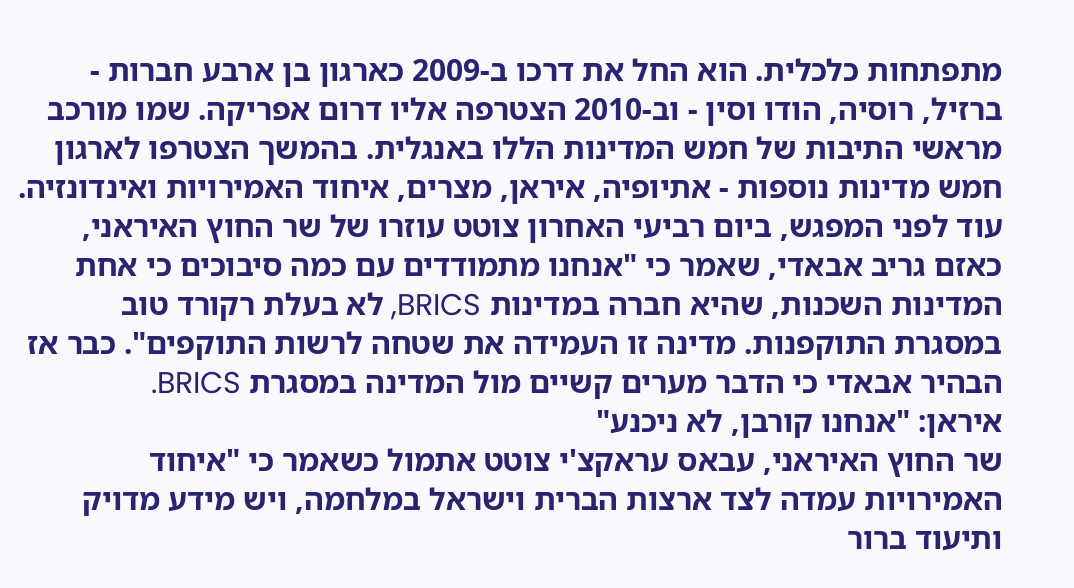מתפתחות כלכלית. הוא החל את דרכו ב-2009 כארגון בן ארבע חברות - ברזיל, רוסיה, הודו וסין - וב-2010 הצטרפה אליו דרום אפריקה. שמו מורכב מראשי התיבות של חמש המדינות הללו באנגלית. בהמשך הצטרפו לארגון חמש מדינות נוספות - אתיופיה, איראן, מצרים, איחוד האמירויות ואינדונזיה.
עוד לפני המפגש, ביום רביעי האחרון צוטט עוזרו של שר החוץ האיראני, כאזם גריב אבאדי, שאמר כי "אנחנו מתמודדים עם כמה סיבוכים כי אחת המדינות השכנות, שהיא חברה במדינות BRICS, לא בעלת רקורד טוב במסגרת התוקפנות. מדינה זו העמידה את שטחה לרשות התוקפים". כבר אז הבהיר אבאדי כי הדבר מערים קשיים מול המדינה במסגרת BRICS.
איראן: "אנחנו קורבן, לא ניכנע"
שר החוץ האיראני, עבאס עראקצ'י צוטט אתמול כשאמר כי "איחוד האמירויות עמדה לצד ארצות הברית וישראל במלחמה, ויש מידע מדויק ותיעוד ברור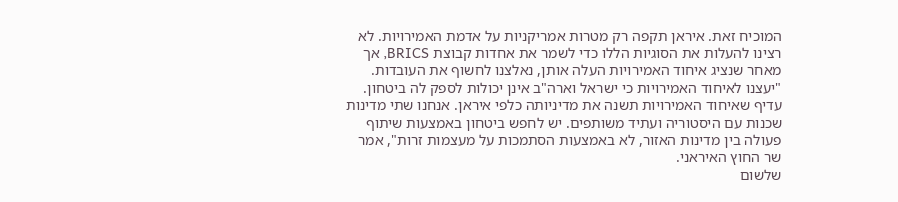המוכיח זאת. איראן תקפה רק מטרות אמריקניות על אדמת האמירויות. לא רצינו להעלות את הסוגיות הללו כדי לשמר את אחדות קבוצת BRICS, אך מאחר שנציג איחוד האמירויות העלה אותן, נאלצנו לחשוף את העובדות.
"יעצנו לאיחוד האמירויות כי ישראל וארה"ב אינן יכולות לספק לה ביטחון. עדיף שאיחוד האמירויות תשנה את מדיניותה כלפי איראן. אנחנו שתי מדינות שכנות עם היסטוריה ועתיד משותפים. יש לחפש ביטחון באמצעות שיתוף פעולה בין מדינות האזור, לא באמצעות הסתמכות על מעצמות זרות", אמר שר החוץ האיראני.
שלשום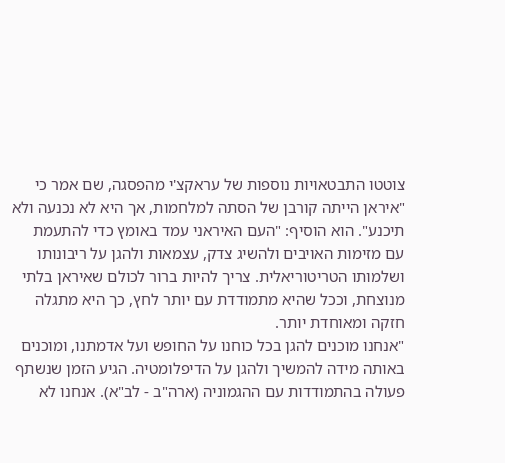צוטטו התבטאויות נוספות של עראקצ'י מהפסגה, שם אמר כי "איראן הייתה קורבן של הסתה למלחמות, אך היא לא נכנעה ולא תיכנע". הוא הוסיף: "העם האיראני עמד באומץ כדי להתעמת עם מזימות האויבים ולהשיג צדק, עצמאות ולהגן על ריבונותו ושלמותו הטריטוריאלית. צריך להיות ברור לכולם שאיראן בלתי מנוצחת, וככל שהיא מתמודדת עם יותר לחץ, כך היא מתגלה חזקה ומאוחדת יותר.
"אנחנו מוכנים להגן בכל כוחנו על החופש ועל אדמתנו, ומוכנים באותה מידה להמשיך ולהגן על הדיפלומטיה. הגיע הזמן שנשתף פעולה בהתמודדות עם ההגמוניה (ארה"ב - לב"א). אנחנו לא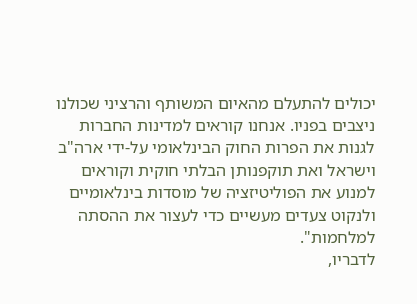יכולים להתעלם מהאיום המשותף והרציני שכולנו ניצבים בפניו. אנחנו קוראים למדינות החברות לגנות את הפרות החוק הבינלאומי על-ידי ארה"ב וישראל ואת תוקפנותן הבלתי חוקית וקוראים למנוע את הפוליטיזציה של מוסדות בינלאומיים ולנקוט צעדים מעשיים כדי לעצור את ההסתה למלחמות".
לדבריו,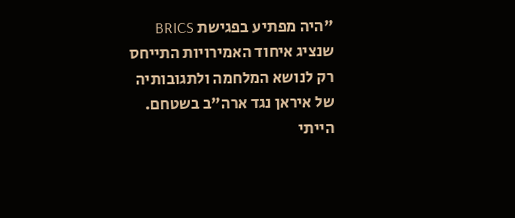"היה מפתיע בפגישת BRICS שנציג איחוד האמירויות התייחס רק לנושא המלחמה ולתגובותיה של איראן נגד ארה"ב בשטחם. הייתי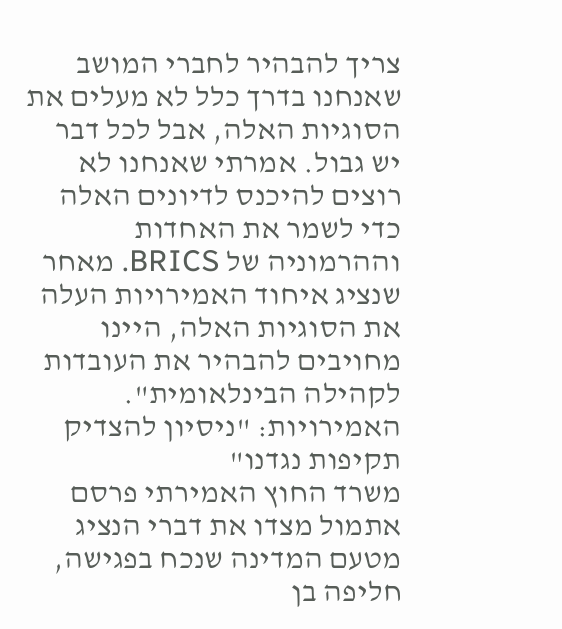צריך להבהיר לחברי המושב שאנחנו בדרך כלל לא מעלים את הסוגיות האלה, אבל לכל דבר יש גבול. אמרתי שאנחנו לא רוצים להיכנס לדיונים האלה כדי לשמר את האחדות וההרמוניה של BRICS. מאחר שנציג איחוד האמירויות העלה את הסוגיות האלה, היינו מחויבים להבהיר את העובדות לקהילה הבינלאומית".
האמירויות: "ניסיון להצדיק תקיפות נגדנו"
משרד החוץ האמירתי פרסם אתמול מצדו את דברי הנציג מטעם המדינה שנכח בפגישה, חליפה בן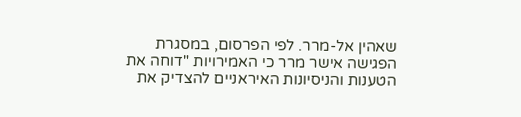שאהין אל-מרר. לפי הפרסום, במסגרת הפגישה אישר מרר כי האמירויות "דוחה את הטענות והניסיונות האיראניים להצדיק את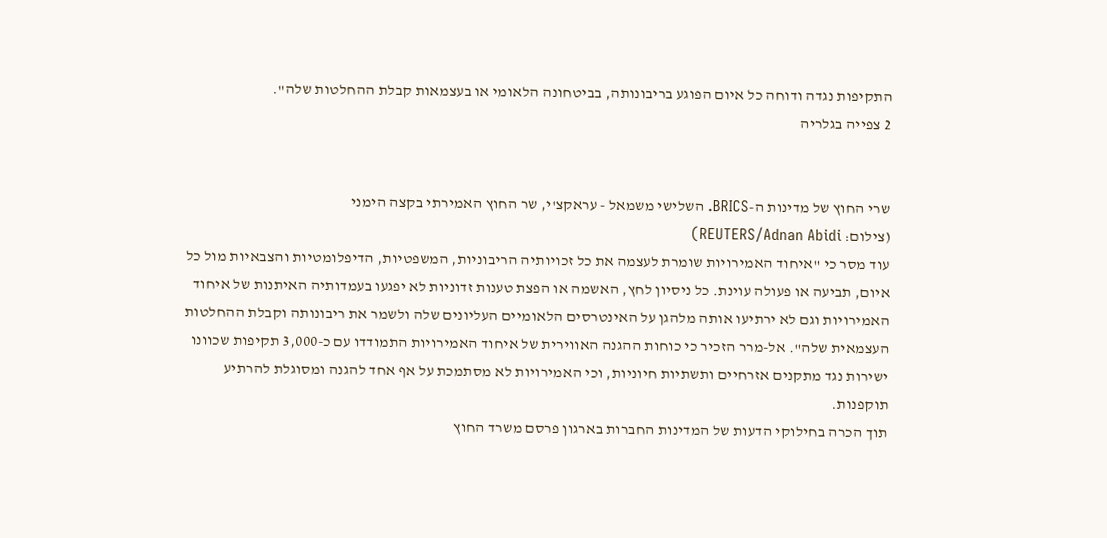התקיפות נגדה ודוחה כל איום הפוגע בריבונותה, בביטחונה הלאומי או בעצמאות קבלת ההחלטות שלה".
2 צפייה בגלריה


שרי החוץ של מדינות ה-BRICS. השלישי משמאל - עראקצ'י, שר החוץ האמירתי בקצה הימני
(צילום: REUTERS/Adnan Abidi)
עוד מסר כי "איחוד האמירויות שומרת לעצמה את כל זכויותיה הריבוניות, המשפטיות, הדיפלומטיות והצבאיות מול כל איום, תביעה או פעולה עוינת. כל ניסיון לחץ, האשמה או הפצת טענות זדוניות לא יפגעו בעמדותיה האיתנות של איחוד האמירויות וגם לא ירתיעו אותה מלהגן על האינטרסים הלאומיים העליונים שלה ולשמר את ריבונותה וקבלת ההחלטות העצמאית שלה". אל-מרר הזכיר כי כוחות ההגנה האווירית של איחוד האמירויות התמודדו עם כ-3,000 תקיפות שכוונו ישירות נגד מתקנים אזרחיים ותשתיות חיוניות, וכי האמירויות לא מסתמכת על אף אחד להגנה ומסוגלת להרתיע תוקפנות.
תוך הכרה בחילוקי הדעות של המדינות החברות בארגון פרסם משרד החוץ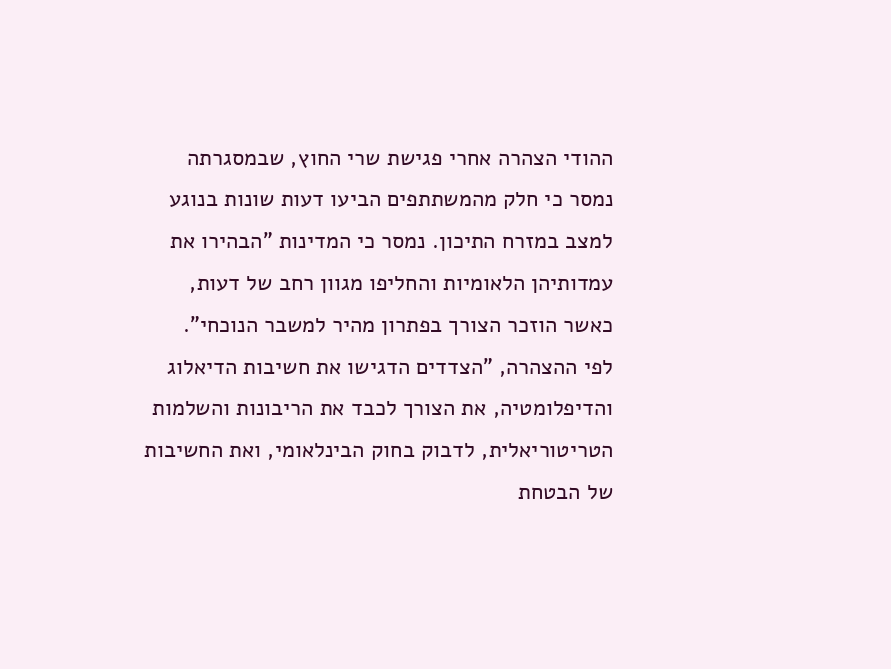ההודי הצהרה אחרי פגישת שרי החוץ, שבמסגרתה נמסר כי חלק מהמשתתפים הביעו דעות שונות בנוגע למצב במזרח התיכון. נמסר כי המדינות "הבהירו את עמדותיהן הלאומיות והחליפו מגוון רחב של דעות, כאשר הוזכר הצורך בפתרון מהיר למשבר הנוכחי".
לפי ההצהרה, "הצדדים הדגישו את חשיבות הדיאלוג והדיפלומטיה, את הצורך לכבד את הריבונות והשלמות הטריטוריאלית, לדבוק בחוק הבינלאומי, ואת החשיבות של הבטחת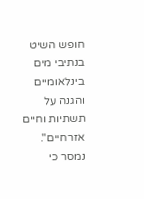חופש השיט בנתיבי מים בינלאומיים והגנה על תשתיות וחיים אזרחיים". נמסר כי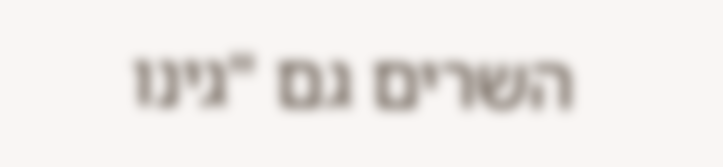השרים גם "גינו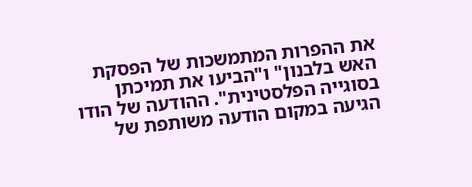את ההפרות המתמשכות של הפסקת האש בלבנון" ו"הביעו את תמיכתן בסוגייה הפלסטינית". ההודעה של הודו הגיעה במקום הודעה משותפת של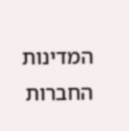המדינות החברות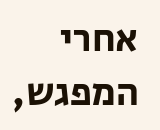אחרי המפגש,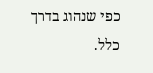כפי שנהוג בדרך כלל.